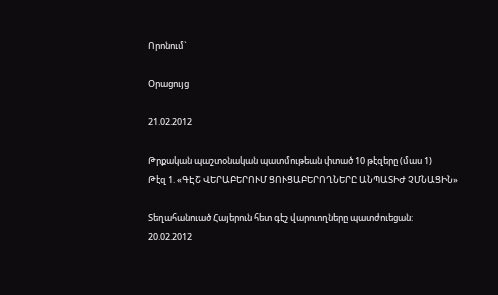Որոնում`

Օրացույց

21.02.2012

Թրքական պաշտօնական պատմութեան փտած 10 թէզերը (մաս 1)
Թէզ 1. «ԳԷՇ ՎԵՐԱԲԵՐՈՒՄ ՑՈՒՑԱԲԵՐՈՂՆԵՐԸ ԱՆՊԱՏԻԺ ՉՄՆԱՑԻՆ»

Տեղահանուած Հայերուն հետ գէշ վարուողները պատժուեցան:
20.02.2012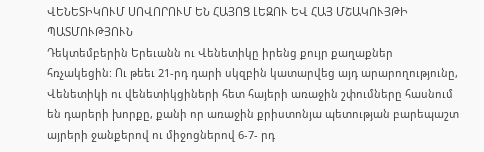ՎԵՆԵՏԻԿՈՒՄ ՍՈՎՈՐՈՒՄ ԵՆ ՀԱՅՈՑ ԼԵԶՈՒ ԵՎ ՀԱՅ ՄՇԱԿՈՒՅԹԻ ՊԱՏՄՈՒԹՅՈՒՆ
Դեկտեմբերին Երեւանն ու Վենետիկը իրենց քույր քաղաքներ հռչակեցին: Ու թեեւ 21-րդ դարի սկզբին կատարվեց այդ արարողությունը, Վենետիկի ու վենետիկցիների հետ հայերի առաջին շփումները հասնում են դարերի խորքը, քանի որ առաջին քրիստոնյա պետության բարեպաշտ այրերի ջանքերով ու միջոցներով 6-7- րդ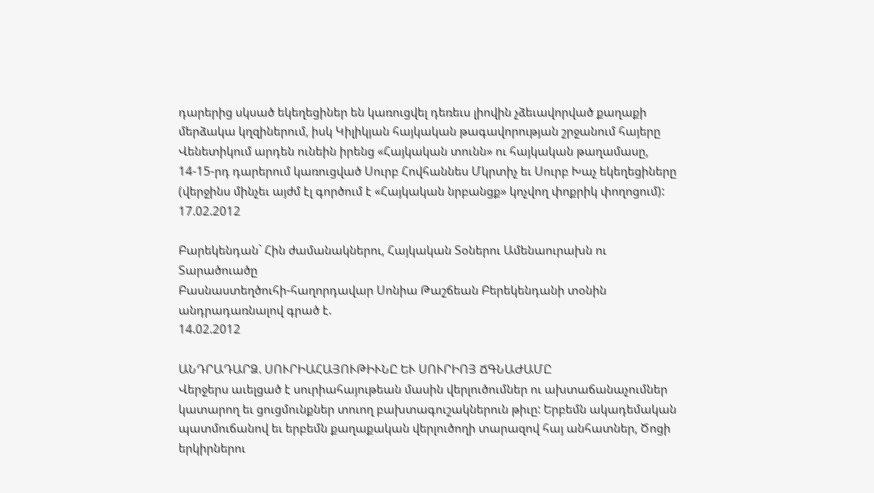դարերից սկսած եկեղեցիներ են կառուցվել դեռեւս լիովին չձեւավորված քաղաքի մերձակա կղզիներում, իսկ Կիլիկյան հայկական թագավորության շրջանում հայերը Վենետիկում արդեն ունեին իրենց «Հայկական տունն» ու հայկական թաղամասը, 14-15-րդ դարերում կառուցված Սուրբ Հովհաննես Մկրտիչ եւ Սուրբ Խաչ եկեղեցիները (վերջինս մինչեւ այժմ էլ գործում է «Հայկական նրբանցք» կոչվող փոքրիկ փողոցում):
17.02.2012

Բարեկենդան` Հին ժամանակներու, Հայկական Տօներու Ամենաուրախն ու Տարածուածը
Բասնաստեղծուհի-հաղորդավար Սոնիա Թաշճեան Բերեկենդանի տօնին անդրադառնալով գրած է.
14.02.2012

ԱՆԴՐԱԴԱՐՁ. ՍՈՒՐԻԱՀԱՅՈՒԹԻՒՆԸ ԵՒ ՍՈՒՐԻՈՅ ՃԳՆԱԺԱՄԸ
Վերջերս աւելցած է սուրիահայութեան մասին վերլուծումներ ու ախտաճանաչումներ կատարող եւ ցուցմունքներ տուող բախտագուշակներուն թիւը: Երբեմն ակադեմական պատմուճանով եւ երբեմն քաղաքական վերլուծողի տարազով հայ անհատներ, Ծոցի երկիրներու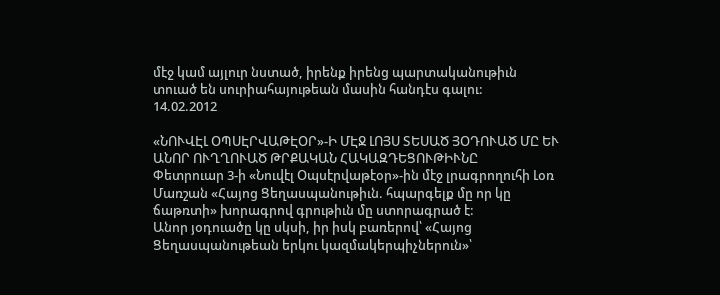մէջ կամ այլուր նստած, իրենք իրենց պարտականութիւն տուած են սուրիահայութեան մասին հանդէս գալու:
14.02.2012

«ՆՈՒՎԷԼ ՕՊՍԷՐՎԱԹԷՕՐ»-Ի ՄԷՋ ԼՈՅՍ ՏԵՍԱԾ ՅՕԴՈՒԱԾ ՄԸ ԵՒ ԱՆՈՐ ՈՒՂՂՈՒԱԾ ԹՐՔԱԿԱՆ ՀԱԿԱԶԴԵՑՈՒԹԻՒՆԸ
Փետրուար 3-ի «Նուվէլ Օպսէրվաթէօր»-ին մէջ լրագրողուհի Լօռ Մառշան «Հայոց Ցեղասպանութիւն. հպարգելք մը որ կը ճաթռտի» խորագրով գրութիւն մը ստորագրած է:
Անոր յօդուածը կը սկսի, իր իսկ բառերով՝ «Հայոց Ցեղասպանութեան երկու կազմակերպիչներուն»՝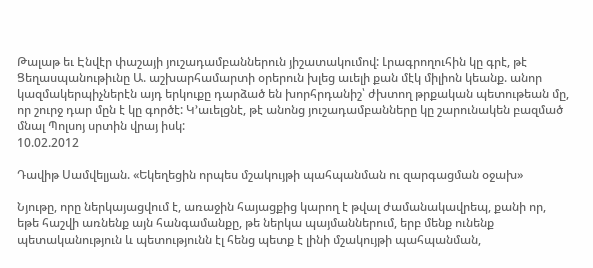Թալաթ եւ Էնվէր փաշայի յուշադամբաններուն յիշատակումով: Լրագրողուհին կը գրէ, թէ Ցեղասպանութիւնը Ա. աշխարհամարտի օրերուն խլեց աւելի քան մէկ միլիոն կեանք. անոր կազմակերպիչներէն այդ երկուքը դարձած են խորհրդանիշ՝ ժխտող թրքական պետութեան մը, որ շուրջ դար մըն է կը գործէ: Կ՚աւելցնէ, թէ անոնց յուշադամբանները կը շարունակեն բազմած մնալ Պոլսոյ սրտին վրայ իսկ:
10.02.2012

Դավիթ Սամվելյան. «Եկեղեցին որպես մշակույթի պահպանման ու զարգացման օջախ»

Նյութը, որը ներկայացվում է, առաջին հայացքից կարող է թվալ ժամանակավրեպ, քանի որ, եթե հաշվի առնենք այն հանգամանքը, թե ներկա պայմաններում, երբ մենք ունենք պետականություն և պետությունն էլ հենց պետք է լինի մշակույթի պահպանման,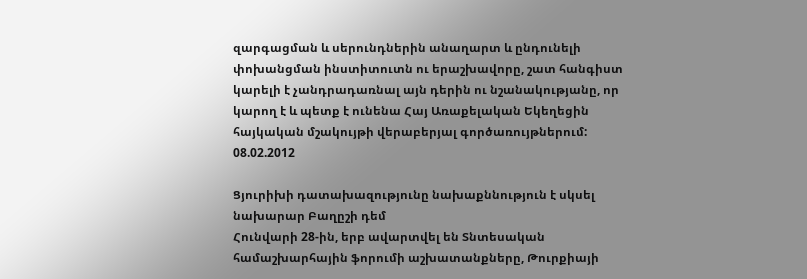զարգացման և սերունդներին անաղարտ և ընդունելի փոխանցման ինստիտուտն ու երաշխավորը, շատ հանգիստ կարելի է չանդրադառնալ այն դերին ու նշանակությանը, որ կարող է և պետք է ունենա Հայ Առաքելական Եկեղեցին հայկական մշակույթի վերաբերյալ գործառույթներում:
08.02.2012

Ցյուրիխի դատախազությունը նախաքննություն է սկսել նախարար Բաղըշի դեմ
Հունվարի 28-ին, երբ ավարտվել են Տնտեսական համաշխարհային ֆորումի աշխատանքները, Թուրքիայի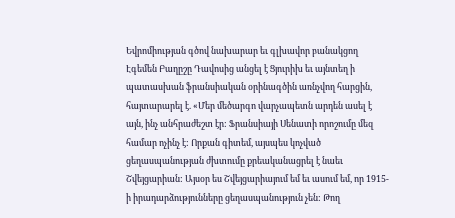Եվրոմիության գծով նախարար եւ գլխավոր բանակցող Էգեմեն Բաղըշը Դավոսից անցել է Ցյուրիխ եւ այնտեղ ի պատասխան ֆրանսիական օրինագծին առնչվող հարցին, հայտարարել է. «Մեր մեծարգո վարչապետն արդեն ասել է այն, ինչ անհրաժեշտ էր: Ֆրանսիայի Սենատի որոշումը մեզ համար ոչինչ է: Որքան գիտեմ, այսպես կոչված ցեղասպանության ժխտումը քրեականացրել է նաեւ Շվեյցարիան: Այսօր ես Շվեյցարիայում եմ եւ ասում եմ, որ 1915-ի իրադարձությունները ցեղասպանություն չեն: Թող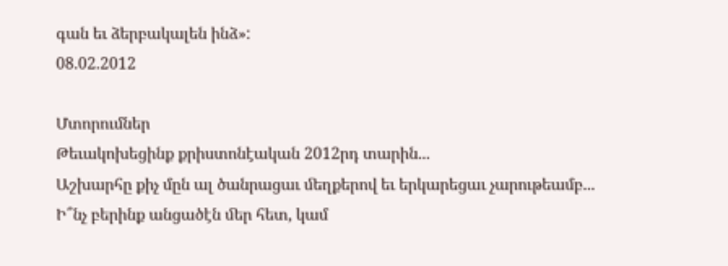գան եւ ձերբակալեն ինձ»:
08.02.2012

Մտորումներ
Թեւակոխեցինք քրիստոնէական 2012րդ տարին...
Աշխարհը քիչ մըն ալ ծանրացաւ ﬔղքերով եւ երկարեցաւ չարութեամբ...
Ի՞նչ բերինք անցածէն ﬔր հետ, կամ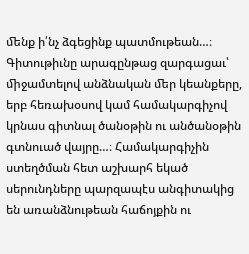ﬔնք ի՛նչ ձգեցինք պատմութեան…։
Գիտութիւնը արագընթաց զարգացաւ՝ ﬕջամտելով անձնական ﬔր կեանքերը, երբ հեռախօսով կամ համակարգիչով կրնաս գիտնալ ծանօթին ու անծանօթին գտնուած վայրը…։ Համակարգիչին ստեղծման հետ աշխարհ եկած սերունդները պարզապէս անգիտակից են առանձնութեան հաճոյքին ու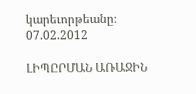կարեւորթեանը։
07.02.2012

ԼԻՊԸՐՄԱՆ ԱՌԱՋԻՆ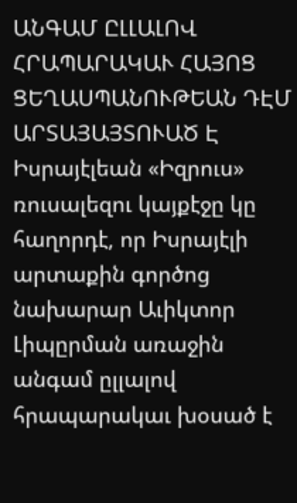ԱՆԳԱՄ ԸԼԼԱԼՈՎ ՀՐԱՊԱՐԱԿԱՒ ՀԱՅՈՑ ՑԵՂԱՍՊԱՆՈՒԹԵԱՆ ԴԷՄ ԱՐՏԱՅԱՅՏՈՒԱԾ Է
Իսրայէլեան «Իզրուս» ռուսալեզու կայքէջը կը հաղորդէ, որ Իսրայէլի արտաքին գործոց նախարար Աւիկտոր Լիպըրման առաջին անգամ ըլլալով հրապարակաւ խօսած է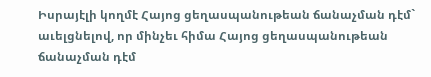Իսրայէլի կողմէ Հայոց ցեղասպանութեան ճանաչման դէմ` աւելցնելով, որ մինչեւ հիմա Հայոց ցեղասպանութեան ճանաչման դէմ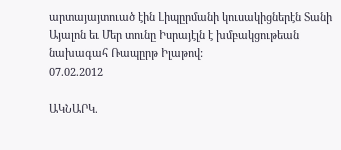արտայայտուած էին Լիպըրմանի կուսակիցներէն Տանի Այալոն եւ Մեր տունը Իսրայէլն է խմբակցութեան նախագահ Ռապըրթ Իլաթով:
07.02.2012

ԱԿՆԱՐԿ.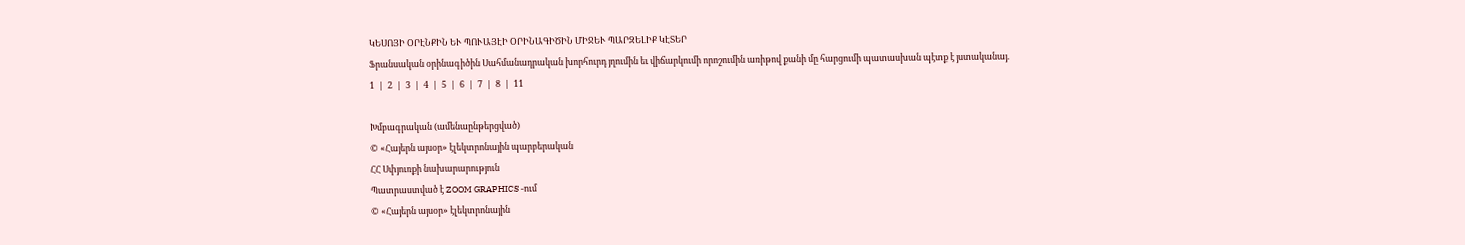ԿԵՍՈՅԻ ՕՐԷՆՔԻՆ ԵՒ ՊՈՒԱՅԷԻ ՕՐԻՆԱԳԻԾԻՆ ՄԻՋԵՒ ՊԱՐԶԵԼԻՔ ԿԷՏԵՐ
Ֆրանսական օրինագիծին Սահմանադրական խորհուրդ յղումին եւ վիճարկումի որոշումին առիթով քանի մը հարցումի պատասխան պէտք է յստականայ.
1  |  2  |  3  |  4  |  5  |  6  |  7  |  8  |  11

Խմբագրական (ամենաընթերցված)
© «Հայերն այսօր» էլեկտրոնային պարբերական
ՀՀ Սփյուռքի նախարարություն
Պատրաստված է ZOOM GRAPHICS -ում
© «Հայերն այսօր» էլեկտրոնային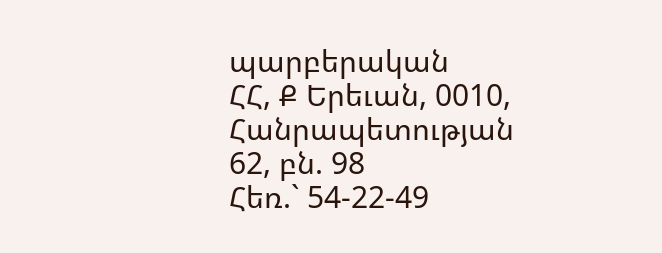պարբերական
ՀՀ, Ք Երեւան, 0010, Հանրապետության 62, բն. 98
Հեռ.` 54-22-49